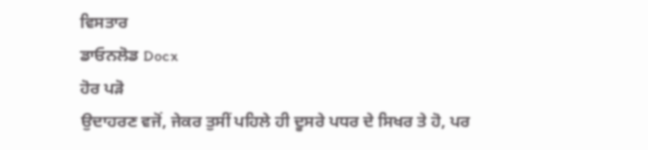ਵਿਸਤਾਰ
ਡਾਓਨਲੋਡ Docx
ਹੋਰ ਪੜੋ
ਉਦਾਹਰਣ ਵਜੋਂ, ਜੇਕਰ ਤੁਸੀਂ ਪਹਿਲੇ ਹੀ ਦੂਸਰੇ ਪਧਰ ਦੇ ਸਿਖਰ ਤੇ ਹੋ, ਪਰ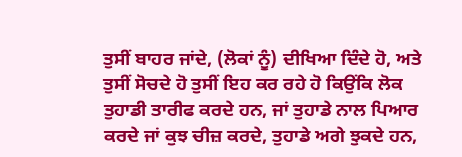ਤੁਸੀਂ ਬਾਹਰ ਜਾਂਦੇ, (ਲੋਕਾਂ ਨੂੰ) ਦੀਖਿਆ ਦਿੰਦੇ ਹੋ, ਅਤੇ ਤੁਸੀਂ ਸੋਚਦੇ ਹੋ ਤੁਸੀਂ ਇਹ ਕਰ ਰਹੇ ਹੋ ਕਿਉਂਕਿ ਲੋਕ ਤੁਹਾਡੀ ਤਾਰੀਫ ਕਰਦੇ ਹਨ, ਜਾਂ ਤੁਹਾਡੇ ਨਾਲ ਪਿਆਰ ਕਰਦੇ ਜਾਂ ਕੁਝ ਚੀਜ਼ ਕਰਦੇ, ਤੁਹਾਡੇ ਅਗੇ ਝੁਕਦੇ ਹਨ,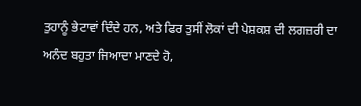ਤੁਹਾਨੂੰ ਭੇਟਾਵਾਂ ਦਿੰਦੇ ਹਨ, ਅਤੇ ਫਿਰ ਤੁਸੀਂ ਲੋਕਾਂ ਦੀ ਪੇਸ਼ਕਸ਼ ਦੀ ਲਗਜ਼ਰੀ ਦਾ ਅਨੰਦ ਬਹੁਤਾ ਜਿਆਦਾ ਮਾਣਦੇ ਹੋ,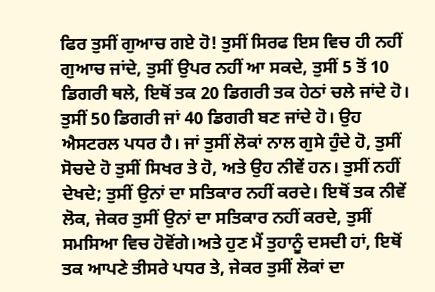ਫਿਰ ਤੁਸੀਂ ਗੁਆਚ ਗਏ ਹੋ! ਤੁਸੀਂ ਸਿਰਫ ਇਸ ਵਿਚ ਹੀ ਨਹੀਂ ਗੁਆਚ ਜਾਂਦੇ, ਤੁਸੀਂ ਉਪਰ ਨਹੀਂ ਆ ਸਕਦੇ, ਤੁਸੀਂ 5 ਤੋਂ 10 ਡਿਗਰੀ ਥਲੇ, ਇਥੋਂ ਤਕ 20 ਡਿਗਰੀ ਤਕ ਹੇਠਾਂ ਚਲੇ ਜਾਂਦੇ ਹੋ। ਤੁਸੀਂ 50 ਡਿਗਰੀ ਜਾਂ 40 ਡਿਗਰੀ ਬਣ ਜਾਂਦੇ ਹੋ। ਉਹ ਐਸਟਰਲ ਪਧਰ ਹੈ। ਜਾਂ ਤੁਸੀਂ ਲੋਕਾਂ ਨਾਲ ਗੁਸੇ ਹੁੰਦੇ ਹੋ, ਤੁਸੀਂ ਸੋਚਦੇ ਹੋ ਤੁਸੀਂ ਸਿਖਰ ਤੇ ਹੋ, ਅਤੇ ਉਹ ਨੀਵੇਂ ਹਨ। ਤੁਸੀਂ ਨਹੀਂ ਦੇਖਦੇ; ਤੁਸੀਂ ਉਨਾਂ ਦਾ ਸਤਿਕਾਰ ਨਹੀਂ ਕਰਦੇ। ਇਥੋਂ ਤਕ ਨੀਵੇਂ ਲੋਕ, ਜੇਕਰ ਤੁਸੀਂ ਉਨਾਂ ਦਾ ਸਤਿਕਾਰ ਨਹੀਂ ਕਰਦੇ, ਤੁਸੀਂ ਸਮਸਿਆ ਵਿਚ ਹੋਵੋਂਗੇ।ਅਤੇ ਹੁਣ ਮੈਂ ਤੁਹਾਨੂੰ ਦਸਦੀ ਹਾਂ, ਇਥੋਂ ਤਕ ਆਪਣੇ ਤੀਸਰੇ ਪਧਰ ਤੇ, ਜੇਕਰ ਤੁਸੀਂ ਲੋਕਾਂ ਦਾ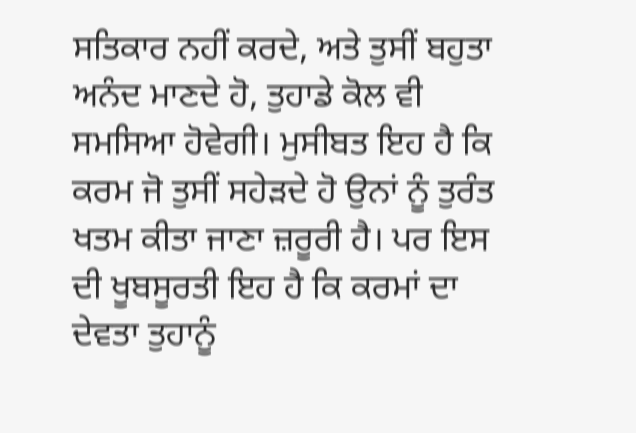ਸਤਿਕਾਰ ਨਹੀਂ ਕਰਦੇ, ਅਤੇ ਤੁਸੀਂ ਬਹੁਤਾ ਅਨੰਦ ਮਾਣਦੇ ਹੋ, ਤੁਹਾਡੇ ਕੋਲ ਵੀ ਸਮਸਿਆ ਹੋਵੇਗੀ। ਮੁਸੀਬਤ ਇਹ ਹੈ ਕਿ ਕਰਮ ਜੋ ਤੁਸੀਂ ਸਹੇੜਦੇ ਹੋ ਉਨਾਂ ਨੂੰ ਤੁਰੰਤ ਖਤਮ ਕੀਤਾ ਜਾਣਾ ਜ਼ਰੂਰੀ ਹੈ। ਪਰ ਇਸ ਦੀ ਖੂਬਸੂਰਤੀ ਇਹ ਹੈ ਕਿ ਕਰਮਾਂ ਦਾ ਦੇਵਤਾ ਤੁਹਾਨੂੰ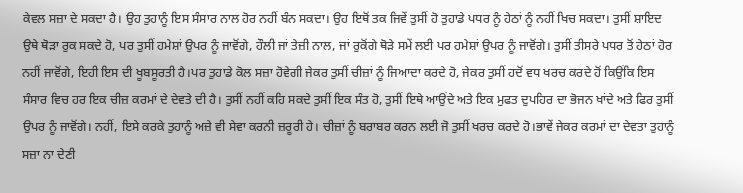ਕੇਵਲ ਸਜ਼ਾ ਦੇ ਸਕਦਾ ਹੈ। ਉਹ ਤੁਹਾਨੂੰ ਇਸ ਸੰਸਾਰ ਨਾਲ ਹੋਰ ਨਹੀਂ ਬੰਨ ਸਕਦਾ। ਉਹ ਇਥੋਂ ਤਕ ਜਿਵੇਂ ਤੁਸੀਂ ਹੋ ਤੁਹਾਡੇ ਪਧਰ ਨੂੰ ਹੇਠਾਂ ਨੂੰ ਨਹੀਂ ਖਿਚ ਸਕਦਾ। ਤੁਸੀਂ ਸ਼ਾਇਦ ਉਥੇ ਥੋੜਾ ਰੁਕ ਸਕਦੇ ਹੋ, ਪਰ ਤੁਸੀਂ ਹਮੇਸ਼ਾਂ ਉਪਰ ਨੂੰ ਜਾਵੋਂਗੇ, ਹੌਲੀ ਜਾਂ ਤੇਜ਼ੀ ਨਾਲ, ਜਾਂ ਰੁਕੋਂਗੇ ਥੋੜੇ ਸਮੇਂ ਲਈ ਪਰ ਹਮੇਸ਼ਾਂ ਉਪਰ ਨੂੰ ਜਾਵੋਂਗੇ। ਤੁਸੀਂ ਤੀਸਰੇ ਪਧਰ ਤੋਂ ਹੇਠਾਂ ਹੋਰ ਨਹੀਂ ਜਾਵੋਂਗੇ, ਇਹੀ ਇਸ ਦੀ ਖੂਬਸੂਰਤੀ ਹੈ।ਪਰ ਤੁਹਾਡੇ ਕੋਲ ਸਜ਼ਾ ਹੋਵੇਗੀ ਜੇਕਰ ਤੁਸੀਂ ਚੀਜ਼ਾਂ ਨੂੰ ਜਿਆਦਾ ਕਰਦੇ ਹੋ, ਜੇਕਰ ਤੁਸੀਂ ਹਦੋਂ ਵਧ ਖਰਚ ਕਰਦੇ ਹੋਂ ਕਿਉਂਕਿ ਇਸ ਸੰਸਾਰ ਵਿਚ ਹਰ ਇਕ ਚੀਜ਼ ਕਰਮਾਂ ਦੇ ਦੇਵਤੇ ਦੀ ਹੈ। ਤੁਸੀਂ ਨਹੀਂ ਕਹਿ ਸਕਦੇ ਤੁਸੀਂ ਇਕ ਸੰਤ ਹੋ, ਤੁਸੀਂ ਇਥੇ ਆਉਂਦੇ ਅਤੇ ਇਕ ਮੁਫਤ ਦੁਪਹਿਰ ਦਾ ਭੋਜਨ ਖਾਂਦੇ ਅਤੇ ਫਿਰ ਤੁਸੀਂ ਉਪਰ ਨੂੰ ਜਾਵੋਂਗੇ। ਨਹੀਂ, ਇਸੇ ਕਰਕੇ ਤੁਹਾਨੂੰ ਅਜ਼ੇ ਵੀ ਸੇਵਾ ਕਰਨੀ ਜ਼ਰੂਰੀ ਹੇ। ਚੀਜ਼ਾਂ ਨੂੰ ਬਰਾਬਰ ਕਰਨ ਲਈ ਜੋ ਤੁਸੀਂ ਖਰਚ ਕਰਦੇ ਹੋ।ਭਾਵੇਂ ਜੇਕਰ ਕਰਮਾਂ ਦਾ ਦੇਵਤਾ ਤੁਹਾਨੂੰ ਸਜ਼ਾ ਨਾ ਦੇਣੀ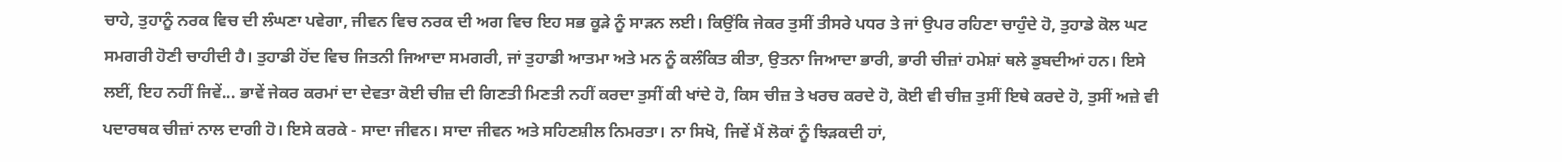ਚਾਹੇ, ਤੁਹਾਨੂੰ ਨਰਕ ਵਿਚ ਦੀ ਲੰਘਣਾ ਪਵੇਗਾ, ਜੀਵਨ ਵਿਚ ਨਰਕ ਦੀ ਅਗ ਵਿਚ ਇਹ ਸਭ ਕੂੜੇ ਨੂੰ ਸਾੜਨ ਲਈ। ਕਿਉਂਕਿ ਜੇਕਰ ਤੁਸੀਂ ਤੀਸਰੇ ਪਧਰ ਤੇ ਜਾਂ ਉਪਰ ਰਹਿਣਾ ਚਾਹੁੰਦੇ ਹੋ, ਤੁਹਾਡੇ ਕੋਲ ਘਟ ਸਮਗਰੀ ਹੋਣੀ ਚਾਹੀਦੀ ਹੈ। ਤੁਹਾਡੀ ਹੋਂਦ ਵਿਚ ਜਿਤਨੀ ਜਿਆਦਾ ਸਮਗਰੀ, ਜਾਂ ਤੁਹਾਡੀ ਆਤਮਾ ਅਤੇ ਮਨ ਨੂੰ ਕਲੰਕਿਤ ਕੀਤਾ, ਉਤਨਾ ਜਿਆਦਾ ਭਾਰੀ, ਭਾਰੀ ਚੀਜ਼ਾਂ ਹਮੇਸ਼ਾਂ ਥਲੇ ਡੁਬਦੀਆਂ ਹਨ। ਇਸੇ ਲਈਂ, ਇਹ ਨਹੀਂ ਜਿਵੇਂ... ਭਾਵੇਂ ਜੇਕਰ ਕਰਮਾਂ ਦਾ ਦੇਵਤਾ ਕੋਈ ਚੀਜ਼ ਦੀ ਗਿਣਤੀ ਮਿਣਤੀ ਨਹੀਂ ਕਰਦਾ ਤੁਸੀਂ ਕੀ ਖਾਂਦੇ ਹੋ, ਕਿਸ ਚੀਜ਼ ਤੇ ਖਰਚ ਕਰਦੇ ਹੋ, ਕੋਈ ਵੀ ਚੀਜ਼ ਤੁਸੀਂ ਇਥੇ ਕਰਦੇ ਹੋ, ਤੁਸੀਂ ਅਜ਼ੇ ਵੀ ਪਦਾਰਥਕ ਚੀਜ਼ਾਂ ਨਾਲ ਦਾਗੀ ਹੋ। ਇਸੇ ਕਰਕੇ - ਸਾਦਾ ਜੀਵਨ। ਸਾਦਾ ਜੀਵਨ ਅਤੇ ਸਹਿਣਸ਼ੀਲ ਨਿਮਰਤਾ। ਨਾ ਸਿਖੋ, ਜਿਵੇਂ ਮੈਂ ਲੋਕਾਂ ਨੂੰ ਝਿੜਕਦੀ ਹਾਂ,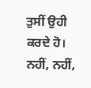ਤੁਸੀਂ ਉਹੀ ਕਰਦੇ ਹੋ। ਨਹੀਂ, ਨਹੀਂ,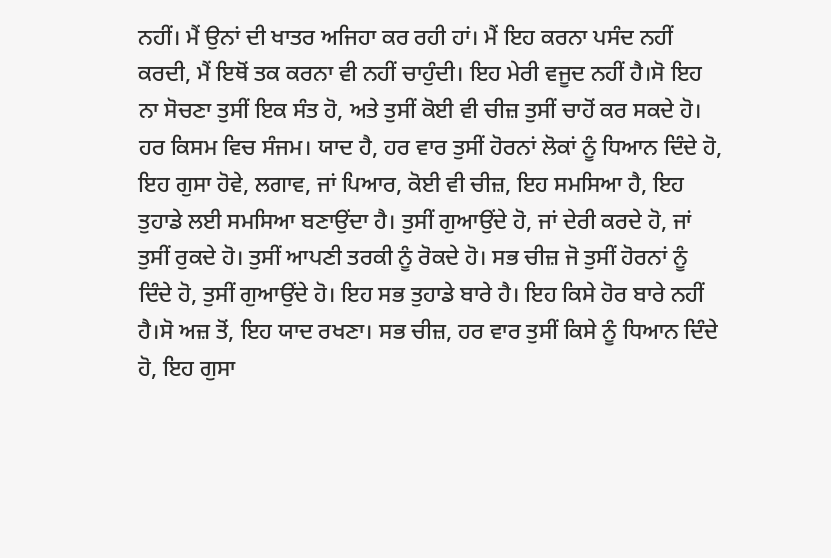ਨਹੀਂ। ਮੈਂ ਉਨਾਂ ਦੀ ਖਾਤਰ ਅਜਿਹਾ ਕਰ ਰਹੀ ਹਾਂ। ਮੈਂ ਇਹ ਕਰਨਾ ਪਸੰਦ ਨਹੀਂ ਕਰਦੀ, ਮੈਂ ਇਥੋਂ ਤਕ ਕਰਨਾ ਵੀ ਨਹੀਂ ਚਾਹੁੰਦੀ। ਇਹ ਮੇਰੀ ਵਜੂਦ ਨਹੀਂ ਹੈ।ਸੋ ਇਹ ਨਾ ਸੋਚਣਾ ਤੁਸੀਂ ਇਕ ਸੰਤ ਹੋ, ਅਤੇ ਤੁਸੀਂ ਕੋਈ ਵੀ ਚੀਜ਼ ਤੁਸੀਂ ਚਾਹੋਂ ਕਰ ਸਕਦੇ ਹੋ। ਹਰ ਕਿਸਮ ਵਿਚ ਸੰਜਮ। ਯਾਦ ਹੈ, ਹਰ ਵਾਰ ਤੁਸੀਂ ਹੋਰਨਾਂ ਲੋਕਾਂ ਨੂੰ ਧਿਆਨ ਦਿੰਦੇ ਹੋ, ਇਹ ਗੁਸਾ ਹੋਵੇ, ਲਗਾਵ, ਜਾਂ ਪਿਆਰ, ਕੋਈ ਵੀ ਚੀਜ਼, ਇਹ ਸਮਸਿਆ ਹੈ, ਇਹ ਤੁਹਾਡੇ ਲਈ ਸਮਸਿਆ ਬਣਾਉਂਦਾ ਹੈ। ਤੁਸੀਂ ਗੁਆਉਂਦੇ ਹੋ, ਜਾਂ ਦੇਰੀ ਕਰਦੇ ਹੋ, ਜਾਂ ਤੁਸੀਂ ਰੁਕਦੇ ਹੋ। ਤੁਸੀਂ ਆਪਣੀ ਤਰਕੀ ਨੂੰ ਰੋਕਦੇ ਹੋ। ਸਭ ਚੀਜ਼ ਜੋ ਤੁਸੀਂ ਹੋਰਨਾਂ ਨੂੰ ਦਿੰਦੇ ਹੋ, ਤੁਸੀਂ ਗੁਆਉਂਦੇ ਹੋ। ਇਹ ਸਭ ਤੁਹਾਡੇ ਬਾਰੇ ਹੈ। ਇਹ ਕਿਸੇ ਹੋਰ ਬਾਰੇ ਨਹੀਂ ਹੈ।ਸੋ ਅਜ਼ ਤੋਂ, ਇਹ ਯਾਦ ਰਖਣਾ। ਸਭ ਚੀਜ਼, ਹਰ ਵਾਰ ਤੁਸੀਂ ਕਿਸੇ ਨੂੰ ਧਿਆਨ ਦਿੰਦੇ ਹੋ, ਇਹ ਗੁਸਾ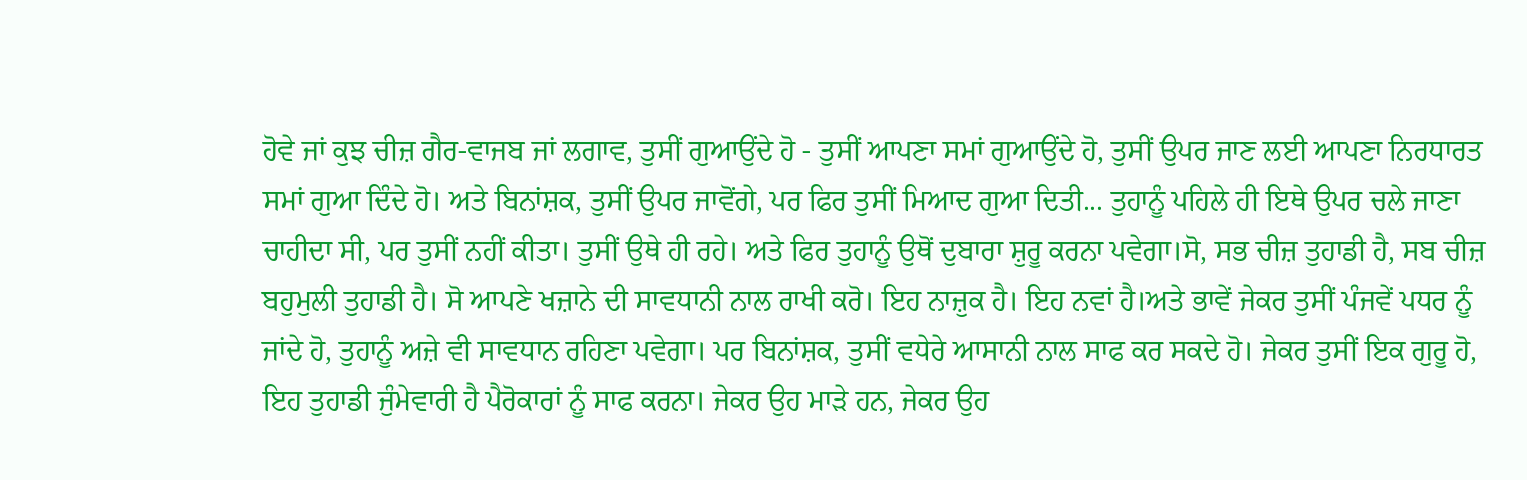ਹੋਵੇ ਜਾਂ ਕੁਝ ਚੀਜ਼ ਗੈਰ-ਵਾਜਬ ਜਾਂ ਲਗਾਵ, ਤੁਸੀਂ ਗੁਆਉਂਦੇ ਹੋ - ਤੁਸੀਂ ਆਪਣਾ ਸਮਾਂ ਗੁਆਉਂਦੇ ਹੋ, ਤੁਸੀਂ ਉਪਰ ਜਾਣ ਲਈ ਆਪਣਾ ਨਿਰਧਾਰਤ ਸਮਾਂ ਗੁਆ ਦਿੰਦੇ ਹੋ। ਅਤੇ ਬਿਨਾਂਸ਼ਕ, ਤੁਸੀਂ ਉਪਰ ਜਾਵੋਂਗੇ, ਪਰ ਫਿਰ ਤੁਸੀਂ ਮਿਆਦ ਗੁਆ ਦਿਤੀ... ਤੁਹਾਨੂੰ ਪਹਿਲੇ ਹੀ ਇਥੇ ਉਪਰ ਚਲੇ ਜਾਣਾ ਚਾਹੀਦਾ ਸੀ, ਪਰ ਤੁਸੀਂ ਨਹੀਂ ਕੀਤਾ। ਤੁਸੀਂ ਉਥੇ ਹੀ ਰਹੇ। ਅਤੇ ਫਿਰ ਤੁਹਾਨੂੰ ਉਥੋਂ ਦੁਬਾਰਾ ਸ਼ੁਰੂ ਕਰਨਾ ਪਵੇਗਾ।ਸੋ, ਸਭ ਚੀਜ਼ ਤੁਹਾਡੀ ਹੈ, ਸਬ ਚੀਜ਼ ਬਹੁਮੁਲੀ ਤੁਹਾਡੀ ਹੈ। ਸੋ ਆਪਣੇ ਖਜ਼ਾਨੇ ਦੀ ਸਾਵਧਾਨੀ ਨਾਲ ਰਾਖੀ ਕਰੋ। ਇਹ ਨਾਜ਼ੁਕ ਹੈ। ਇਹ ਨਵਾਂ ਹੈ।ਅਤੇ ਭਾਵੇਂ ਜੇਕਰ ਤੁਸੀਂ ਪੰਜਵੇਂ ਪਧਰ ਨੂੰ ਜਾਂਦੇ ਹੋ, ਤੁਹਾਨੂੰ ਅਜ਼ੇ ਵੀ ਸਾਵਧਾਨ ਰਹਿਣਾ ਪਵੇਗਾ। ਪਰ ਬਿਨਾਂਸ਼ਕ, ਤੁਸੀਂ ਵਧੇਰੇ ਆਸਾਨੀ ਨਾਲ ਸਾਫ ਕਰ ਸਕਦੇ ਹੋ। ਜੇਕਰ ਤੁਸੀਂ ਇਕ ਗੁਰੂ ਹੋ, ਇਹ ਤੁਹਾਡੀ ਜੁੰਮੇਵਾਰੀ ਹੈ ਪੈਰੋਕਾਰਾਂ ਨੂੰ ਸਾਫ ਕਰਨਾ। ਜੇਕਰ ਉਹ ਮਾੜੇ ਹਨ, ਜੇਕਰ ਉਹ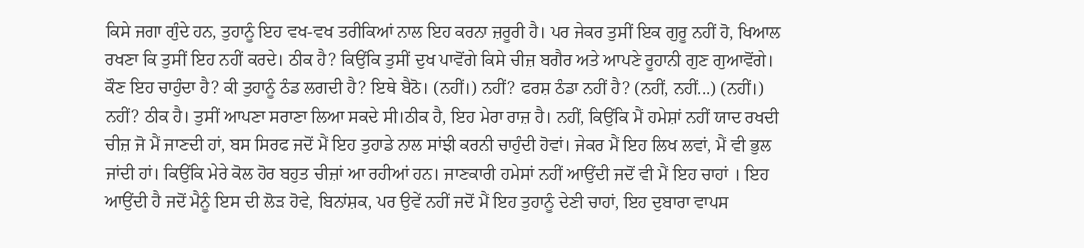ਕਿਸੇ ਜਗਾ ਗੁੰਦੇ ਹਨ, ਤੁਹਾਨੂੰ ਇਹ ਵਖ-ਵਖ ਤਰੀਕਿਆਂ ਨਾਲ ਇਹ ਕਰਨਾ ਜ਼ਰੂਰੀ ਹੈ। ਪਰ ਜੇਕਰ ਤੁਸੀਂ ਇਕ ਗੁਰੂ ਨਹੀਂ ਹੋ, ਖਿਆਲ ਰਖਣਾ ਕਿ ਤੁਸੀਂ ਇਹ ਨਹੀਂ ਕਰਦੇ। ਠੀਕ ਹੈ? ਕਿਉਂਕਿ ਤੁਸੀਂ ਦੁਖ ਪਾਵੋਂਗੇ ਕਿਸੇ ਚੀਜ਼ ਬਗੈਰ ਅਤੇ ਆਪਣੇ ਰੂਹਾਨੀ ਗੁਣ ਗੁਆਵੋਂਗੇ। ਕੌਣ ਇਹ ਚਾਹੁੰਦਾ ਹੈ? ਕੀ ਤੁਹਾਨੂੰ ਠੰਡ ਲਗਦੀ ਹੈ? ਇਥੇ ਬੈਠੋ। (ਨਹੀਂ।) ਨਹੀਂ? ਫਰਸ਼ ਠੰਡਾ ਨਹੀਂ ਹੈ? (ਨਹੀਂ, ਨਹੀਂ...) (ਨਹੀਂ।) ਨਹੀਂ? ਠੀਕ ਹੈ। ਤੁਸੀਂ ਆਪਣਾ ਸਰਾਣਾ ਲਿਆ ਸਕਦੇ ਸੀ।ਠੀਕ ਹੈ, ਇਹ ਮੇਰਾ ਰਾਜ਼ ਹੈ। ਨਹੀਂ, ਕਿਉਂਕਿ ਮੈਂ ਹਮੇਸ਼ਾਂ ਨਹੀਂ ਯਾਦ ਰਖਦੀ ਚੀਜ਼ ਜੋ ਮੈਂ ਜਾਣਦੀ ਹਾਂ, ਬਸ ਸਿਰਫ ਜਦੋਂ ਮੈਂ ਇਹ ਤੁਹਾਡੇ ਨਾਲ ਸਾਂਝੀ ਕਰਨੀ ਚਾਹੁੰਦੀ ਹੋਵਾਂ। ਜੇਕਰ ਮੈਂ ਇਹ ਲਿਖ ਲਵਾਂ, ਮੈਂ ਵੀ ਭੁਲ ਜਾਂਦੀ ਹਾਂ। ਕਿਉਂਕਿ ਮੇਰੇ ਕੋਲ ਹੋਰ ਬਹੁਤ ਚੀਜ਼ਾਂ ਆ ਰਹੀਆਂ ਹਨ। ਜਾਣਕਾਰੀ ਹਮੇਸਾਂ ਨਹੀਂ ਆਉਂਦੀ ਜਦੋਂ ਵੀ ਮੈਂ ਇਹ ਚਾਹਾਂ । ਇਹ ਆਉਂਦੀ ਹੈ ਜਦੋਂ ਮੈਨੂੰ ਇਸ ਦੀ ਲੋੜ ਹੋਵੇ, ਬਿਨਾਂਸ਼ਕ, ਪਰ ਉਵੇਂ ਨਹੀਂ ਜਦੋਂ ਮੈਂ ਇਹ ਤੁਹਾਨੂੰ ਦੇਣੀ ਚਾਹਾਂ, ਇਹ ਦੁਬਾਰਾ ਵਾਪਸ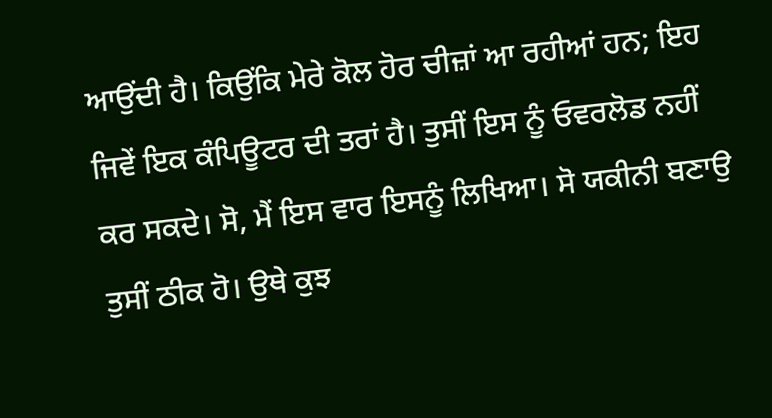ਆਉਂਦੀ ਹੈ। ਕਿਉਂਕਿ ਮੇਰੇ ਕੋਲ ਹੋਰ ਚੀਜ਼ਾਂ ਆ ਰਹੀਆਂ ਹਨ; ਇਹ ਜਿਵੇਂ ਇਕ ਕੰਪਿਊਟਰ ਦੀ ਤਰਾਂ ਹੈ। ਤੁਸੀਂ ਇਸ ਨੂੰ ਓਵਰਲੋਡ ਨਹੀਂ ਕਰ ਸਕਦੇ। ਸੋ, ਮੈਂ ਇਸ ਵਾਰ ਇਸਨੂੰ ਲਿਖਿਆ। ਸੋ ਯਕੀਨੀ ਬਣਾਉ ਤੁਸੀਂ ਠੀਕ ਹੋ। ਉਥੇ ਕੁਝ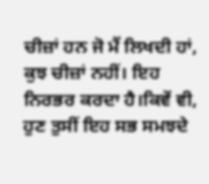ਚੀਜ਼ਾਂ ਹਨ ਜੋ ਮੈਂ ਲਿਖਦੀ ਹਾਂ, ਕੁਝ ਚੀਜ਼ਾਂ ਨਹੀਂ। ਇਹ ਨਿਰਭਰ ਕਰਦਾ ਹੈ।ਕਿਵੇਂ ਵੀ, ਹੁਣ ਤੁਸੀਂ ਇਹ ਸਭ ਸਮਝਦੇ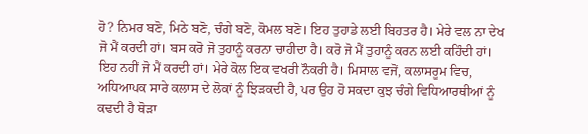ਹੋ? ਨਿਮਰ ਬਣੋ, ਮਿਠੇ ਬਣੋ, ਚੰਗੇ ਬਣੋ, ਕੋਮਲ ਬਣੋ। ਇਹ ਤੁਹਾਡੇ ਲਈ ਬਿਹਤਰ ਹੈ। ਮੇਰੇ ਵਲ ਨਾ ਦੇਖ ਜੋ ਮੈਂ ਕਰਦੀ ਹਾਂ। ਬਸ ਕਰੋ ਜੋ ਤੁਹਾਨੂੰ ਕਰਨਾ ਚਾਹੀਦਾ ਹੈ। ਕਰੋ ਜੋ ਮੈਂ ਤੁਹਾਨੂੰ ਕਰਨ ਲਈ ਕਹਿੰਦੀ ਹਾਂ। ਇਹ ਨਹੀਂ ਜੋ ਮੈਂ ਕਰਦੀ ਹਾਂ। ਮੇਰੇ ਕੋਲ ਇਕ ਵਖਰੀ ਨੌਕਰੀ ਹੈ। ਮਿਸਾਲ ਵਜੋਂ, ਕਲਾਸਰੂਮ ਵਿਚ, ਅਧਿਆਪਕ ਸਾਰੇ ਕਲਾਸ ਦੇ ਲੋਕਾਂ ਨੂੰ ਝਿੜਕਦੀ ਹੈ, ਪਰ ਉਹ ਹੋ ਸਕਦਾ ਕੁਝ ਚੰਗੇ ਵਿਧਿਆਰਥੀਆਂ ਨੂੰ ਕਢਦੀ ਹੈ ਥੋੜਾ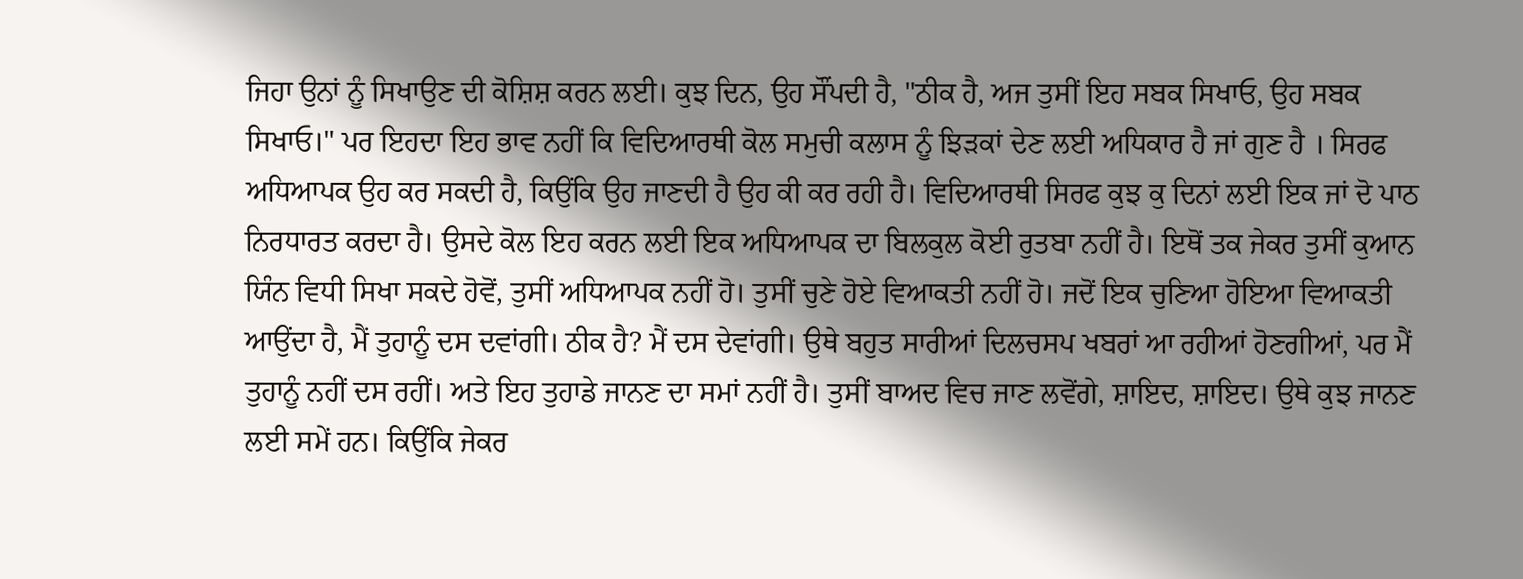ਜਿਹਾ ਉਨਾਂ ਨੂੰ ਸਿਖਾਉਣ ਦੀ ਕੋਸ਼ਿਸ਼ ਕਰਨ ਲਈ। ਕੁਝ ਦਿਨ, ਉਹ ਸੌਂਪਦੀ ਹੈ, "ਠੀਕ ਹੈ, ਅਜ ਤੁਸੀਂ ਇਹ ਸਬਕ ਸਿਖਾਓ, ਉਹ ਸਬਕ ਸਿਖਾਓ।" ਪਰ ਇਹਦਾ ਇਹ ਭਾਵ ਨਹੀਂ ਕਿ ਵਿਦਿਆਰਥੀ ਕੋਲ ਸਮੁਚੀ ਕਲਾਸ ਨੂੰ ਝਿੜਕਾਂ ਦੇਣ ਲਈ ਅਧਿਕਾਰ ਹੈ ਜਾਂ ਗੁਣ ਹੈ । ਸਿਰਫ ਅਧਿਆਪਕ ਉਹ ਕਰ ਸਕਦੀ ਹੈ, ਕਿਉਂਕਿ ਉਹ ਜਾਣਦੀ ਹੈ ਉਹ ਕੀ ਕਰ ਰਹੀ ਹੈ। ਵਿਦਿਆਰਥੀ ਸਿਰਫ ਕੁਝ ਕੁ ਦਿਨਾਂ ਲਈ ਇਕ ਜਾਂ ਦੋ ਪਾਠ ਨਿਰਧਾਰਤ ਕਰਦਾ ਹੈ। ਉਸਦੇ ਕੋਲ ਇਹ ਕਰਨ ਲਈ ਇਕ ਅਧਿਆਪਕ ਦਾ ਬਿਲਕੁਲ ਕੋਈ ਰੁਤਬਾ ਨਹੀਂ ਹੈ। ਇਥੋਂ ਤਕ ਜੇਕਰ ਤੁਸੀਂ ਕੁਆਨ ਯਿੰਨ ਵਿਧੀ ਸਿਖਾ ਸਕਦੇ ਹੋਵੋਂ, ਤੁਸੀਂ ਅਧਿਆਪਕ ਨਹੀਂ ਹੋ। ਤੁਸੀਂ ਚੁਣੇ ਹੋਏ ਵਿਆਕਤੀ ਨਹੀਂ ਹੋ। ਜਦੋਂ ਇਕ ਚੁਣਿਆ ਹੋਇਆ ਵਿਆਕਤੀ ਆਉਂਦਾ ਹੈ, ਮੈਂ ਤੁਹਾਨੂੰ ਦਸ ਦਵਾਂਗੀ। ਠੀਕ ਹੈ? ਮੈਂ ਦਸ ਦੇਵਾਂਗੀ। ਉਥੇ ਬਹੁਤ ਸਾਰੀਆਂ ਦਿਲਚਸਪ ਖਬਰਾਂ ਆ ਰਹੀਆਂ ਹੋਣਗੀਆਂ, ਪਰ ਮੈਂ ਤੁਹਾਨੂੰ ਨਹੀਂ ਦਸ ਰਹੀਂ। ਅਤੇ ਇਹ ਤੁਹਾਡੇ ਜਾਨਣ ਦਾ ਸਮਾਂ ਨਹੀਂ ਹੈ। ਤੁਸੀਂ ਬਾਅਦ ਵਿਚ ਜਾਣ ਲਵੋਂਗੇ, ਸ਼ਾਇਦ, ਸ਼ਾਇਦ। ਉਥੇ ਕੁਝ ਜਾਨਣ ਲਈ ਸਮੇਂ ਹਨ। ਕਿਉਂਕਿ ਜੇਕਰ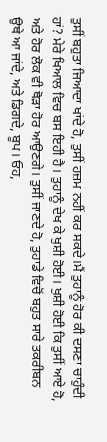ਤੁਸੀਂ ਬਹੁਤਾ ਜਿਆਦਾ ਖਾਂਦੇ ਹੋ, ਤੁਸੀਂ ਹਜ਼ਮ ਨਹੀਂ ਕਰ ਸਕਦੇ।ਮੈਂ ਤੁਹਾਨੂੰ ਹੋਰ ਕੀ ਦਸਣਾ ਚਾਹੁੰਦੀ ਹਾਂ? ਮੇਰੇ ਖਿਆਲ ਵਿਚ ਬਸ ਇਹੀ ਹੈ। ਤੁਹਾਨੂੰ ਦੇਖ ਕੇ ਖੁਸ਼ੀ ਹੋਈ। ਖੁਸ਼ੀ ਹੋਈ ਕਿ ਤੁਸੀਂ ਆਏ ਹੋ, ਅਤੇ ਹੋਰ ਲੋਕ ਵੀ ਥੋੜਾ ਹੋਰ ਆਉਣਗੇ। ਤੁਸੀਂ ਜਾਣਦੇ ਹੋ, ਤੁਹਾਡੇ ਵਿਚੋਂ ਬਹੁਤ ਸਾਰੇ ਤਕਰੀਬਨ ਉਥੇ ਆ ਜਾਂਦੇ, ਅਤੇ ਡਿਗਦੇ, ਬੂਪ। ਓਹ,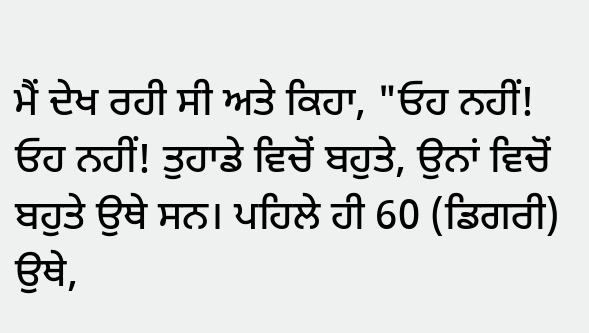ਮੈਂ ਦੇਖ ਰਹੀ ਸੀ ਅਤੇ ਕਿਹਾ, "ਓਹ ਨਹੀਂ! ਓਹ ਨਹੀਂ! ਤੁਹਾਡੇ ਵਿਚੋਂ ਬਹੁਤੇ, ਉਨਾਂ ਵਿਚੋਂ ਬਹੁਤੇ ਉਥੇ ਸਨ। ਪਹਿਲੇ ਹੀ 60 (ਡਿਗਰੀ) ਉਥੇ,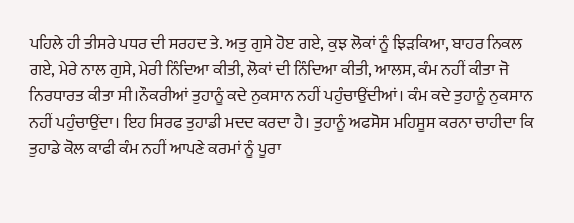ਪਹਿਲੇ ਹੀ ਤੀਸਰੇ ਪਧਰ ਦੀ ਸਰਹਦ ਤੇ. ਅਤੁ ਗੁਸੇ ਹੋੲ ਗਏ, ਕੁਝ ਲੋਕਾਂ ਨੂੰ ਝਿੜਕਿਆ, ਬਾਹਰ ਨਿਕਲ ਗਏ, ਮੇਰੇ ਨਾਲ ਗੁਸੇ, ਮੇਰੀ ਨਿੰਦਿਆ ਕੀਤੀ, ਲੋਕਾਂ ਦੀ ਨਿੰਦਿਆ ਕੀਤੀ, ਆਲਸ, ਕੰਮ ਨਹੀਂ ਕੀਤਾ ਜੋ ਨਿਰਧਾਰਤ ਕੀਤਾ ਸੀ।ਨੌਕਰੀਆਂ ਤੁਹਾਨੂੰ ਕਦੇ ਨੁਕਸਾਨ ਨਹੀਂ ਪਹੁੰਚਾਉਂਦੀਆਂ। ਕੰਮ ਕਦੇ ਤੁਹਾਨੂੰ ਨੁਕਸਾਨ ਨਹੀਂ ਪਹੁੰਚਾਉਂਦਾ। ਇਹ ਸਿਰਫ ਤੁਹਾਡੀ ਮਦਦ ਕਰਦਾ ਹੈ। ਤੁਹਾਨੂੰ ਅਫਸੋਸ ਮਹਿਸੂਸ ਕਰਨਾ ਚਾਹੀਦਾ ਕਿ ਤੁਹਾਡੇ ਕੋਲ ਕਾਫੀ ਕੰਮ ਨਹੀਂ ਆਪਣੇ ਕਰਮਾਂ ਨੂੰ ਪੂਰਾ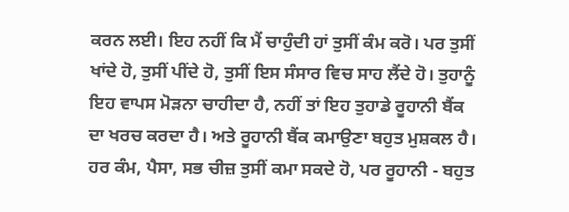ਕਰਨ ਲਈ। ਇਹ ਨਹੀਂ ਕਿ ਮੈਂ ਚਾਹੁੰਦੀ ਹਾਂ ਤੁਸੀਂ ਕੰਮ ਕਰੋ। ਪਰ ਤੁਸੀਂ ਖਾਂਦੇ ਹੋ, ਤੁਸੀਂ ਪੀਂਦੇ ਹੋ, ਤੁਸੀਂ ਇਸ ਸੰਸਾਰ ਵਿਚ ਸਾਹ ਲੈਂਦੇ ਹੋ। ਤੁਹਾਨੂੰ ਇਹ ਵਾਪਸ ਮੋੜਨਾ ਚਾਹੀਦਾ ਹੈ, ਨਹੀਂ ਤਾਂ ਇਹ ਤੁਹਾਡੇ ਰੂਹਾਨੀ ਬੈਂਕ ਦਾ ਖਰਚ ਕਰਦਾ ਹੈ। ਅਤੇ ਰੂਹਾਨੀ ਬੈਂਕ ਕਮਾਉਣਾ ਬਹੁਤ ਮੁਸ਼ਕਲ ਹੈ। ਹਰ ਕੰਮ, ਪੈਸਾ, ਸਭ ਚੀਜ਼ ਤੁਸੀਂ ਕਮਾ ਸਕਦੇ ਹੋ, ਪਰ ਰੂਹਾਨੀ - ਬਹੁਤ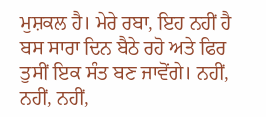ਮੁਸ਼ਕਲ ਹੈ। ਮੇਰੇ ਰਬਾ, ਇਹ ਨਹੀਂ ਹੈ ਬਸ ਸਾਰਾ ਦਿਨ ਬੈਠੇ ਰਹੋ ਅਤੇ ਫਿਰ ਤੁਸੀਂ ਇਕ ਸੰਤ ਬਣ ਜਾਵੋਂਗੇ। ਨਹੀਂ, ਨਹੀਂ, ਨਹੀਂ,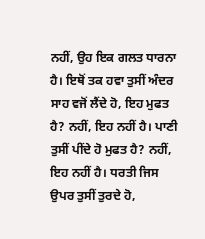ਨਹੀਂ, ਉਹ ਇਕ ਗਲਤ ਧਾਰਨਾ ਹੈ। ਇਥੋਂ ਤਕ ਹਵਾ ਤੁਸੀਂ ਅੰਦਰ ਸਾਹ ਵਜੋਂ ਲੈਂਦੇ ਹੋ, ਇਹ ਮੁਫਤ ਹੈ? ਨਹੀਂ, ਇਹ ਨਹੀਂ ਹੈ। ਪਾਣੀ ਤੁਸੀਂ ਪੀਂਦੇ ਹੋ ਮੁਫਤ ਹੈ? ਨਹੀਂ, ਇਹ ਨਹੀਂ ਹੈ। ਧਰਤੀ ਜਿਸ ਉਪਰ ਤੁਸੀਂ ਤੁਰਦੇ ਹੋ,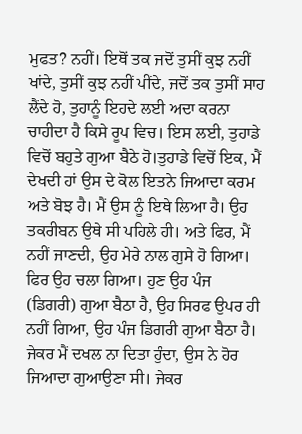ਮੁਫਤ? ਨਹੀਂ। ਇਥੋਂ ਤਕ ਜਦੋਂ ਤੁਸੀਂ ਕੁਝ ਨਹੀਂ ਖਾਂਦੇ, ਤੁਸੀਂ ਕੁਝ ਨਹੀਂ ਪੀਂਦੇ, ਜਦੋਂ ਤਕ ਤੁਸੀਂ ਸਾਹ ਲੈਂਦੇ ਹੋ, ਤੁਹਾਨੂੰ ਇਹਦੇ ਲਈ ਅਦਾ ਕਰਨਾ ਚਾਹੀਦਾ ਹੈ ਕਿਸੇ ਰੂਪ ਵਿਚ। ਇਸ ਲਈ, ਤੁਹਾਡੇ ਵਿਚੋਂ ਬਹੁਤੇ ਗੁਆ ਬੈਠੇ ਹੋ।ਤੁਹਾਡੇ ਵਿਚੋਂ ਇਕ, ਮੈਂ ਦੇਖਦੀ ਹਾਂ ਉਸ ਦੇ ਕੋਲ ਇਤਨੇ ਜਿਆਦਾ ਕਰਮ ਅਤੇ ਬੋਝ ਹੈ। ਮੈਂ ਉਸ ਨੂੰ ਇਥੇ ਲਿਆ ਹੈ। ਉਹ ਤਕਰੀਬਨ ਉਥੇ ਸੀ ਪਹਿਲੇ ਹੀ। ਅਤੇ ਫਿਰ, ਮੈਂ ਨਹੀਂ ਜਾਣਦੀ, ਉਹ ਮੇਰੇ ਨਾਲ ਗੁਸੇ ਹੋ ਗਿਆ। ਫਿਰ ਉਹ ਚਲਾ ਗਿਆ। ਹੁਣ ਉਹ ਪੰਜ (ਡਿਗਰੀ) ਗੁਆ ਬੈਠਾ ਹੈ, ਉਹ ਸਿਰਫ ਉਪਰ ਹੀ ਨਹੀਂ ਗਿਆ, ਉਹ ਪੰਜ ਡਿਗਰੀ ਗੁਆ ਬੈਠਾ ਹੈ। ਜੇਕਰ ਮੈਂ ਦਖਲ ਨਾ ਦਿਤਾ ਹੁੰਦਾ, ਉਸ ਨੇ ਹੋਰ ਜਿਆਦਾ ਗੁਆਉਣਾ ਸੀ। ਜੇਕਰ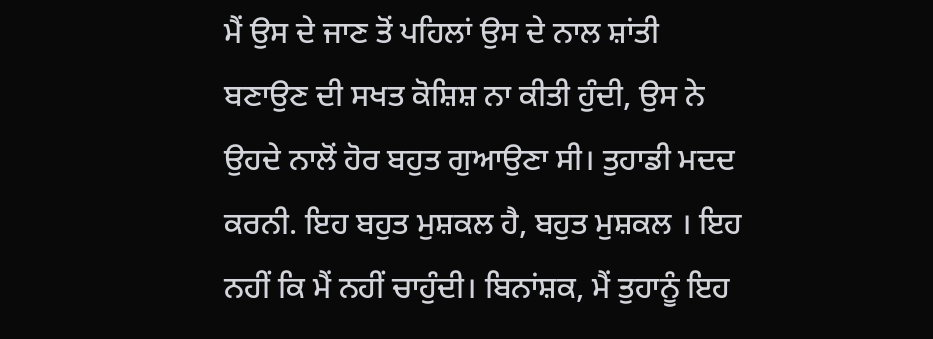ਮੈਂ ਉਸ ਦੇ ਜਾਣ ਤੋਂ ਪਹਿਲਾਂ ਉਸ ਦੇ ਨਾਲ ਸ਼ਾਂਤੀ ਬਣਾਉਣ ਦੀ ਸਖਤ ਕੋਸ਼ਿਸ਼ ਨਾ ਕੀਤੀ ਹੁੰਦੀ, ਉਸ ਨੇ ਉਹਦੇ ਨਾਲੋਂ ਹੋਰ ਬਹੁਤ ਗੁਆਉਣਾ ਸੀ। ਤੁਹਾਡੀ ਮਦਦ ਕਰਨੀ. ਇਹ ਬਹੁਤ ਮੁਸ਼ਕਲ ਹੈ, ਬਹੁਤ ਮੁਸ਼ਕਲ । ਇਹ ਨਹੀਂ ਕਿ ਮੈਂ ਨਹੀਂ ਚਾਹੁੰਦੀ। ਬਿਨਾਂਸ਼ਕ, ਮੈਂ ਤੁਹਾਨੂੰ ਇਹ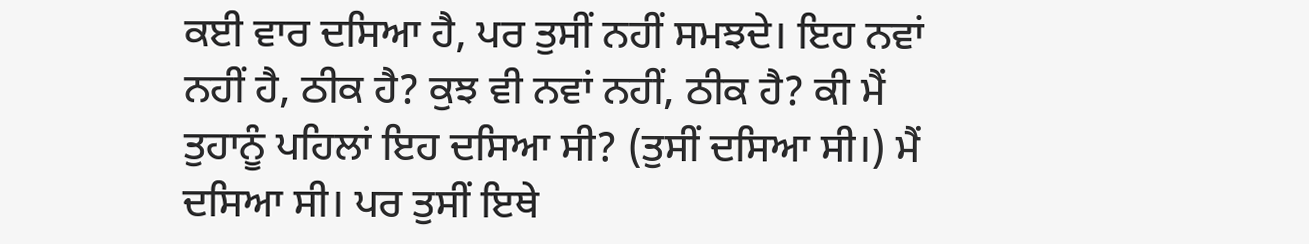ਕਈ ਵਾਰ ਦਸਿਆ ਹੈ, ਪਰ ਤੁਸੀਂ ਨਹੀਂ ਸਮਝਦੇ। ਇਹ ਨਵਾਂ ਨਹੀਂ ਹੈ, ਠੀਕ ਹੈ? ਕੁਝ ਵੀ ਨਵਾਂ ਨਹੀਂ, ਠੀਕ ਹੈ? ਕੀ ਮੈਂ ਤੁਹਾਨੂੰ ਪਹਿਲਾਂ ਇਹ ਦਸਿਆ ਸੀ? (ਤੁਸੀਂ ਦਸਿਆ ਸੀ।) ਮੈਂ ਦਸਿਆ ਸੀ। ਪਰ ਤੁਸੀਂ ਇਥੇ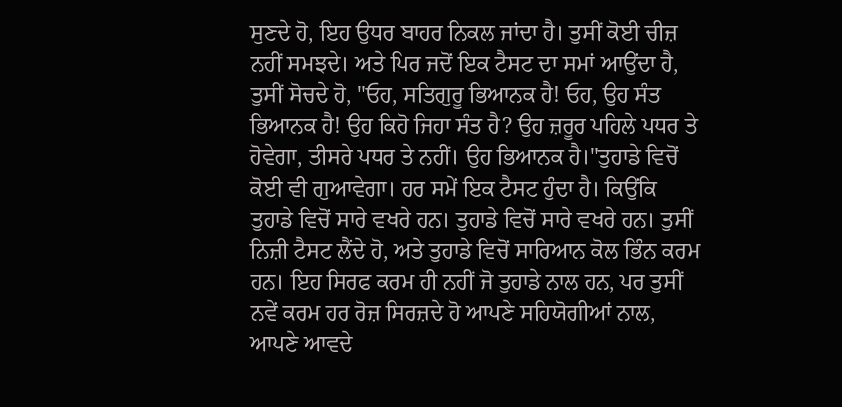ਸੁਣਦੇ ਹੋ, ਇਹ ਉਧਰ ਬਾਹਰ ਨਿਕਲ ਜਾਂਦਾ ਹੈ। ਤੁਸੀਂ ਕੋਈ ਚੀਜ਼ ਨਹੀਂ ਸਮਝਦੇ। ਅਤੇ ਪਿਰ ਜਦੋਂ ਇਕ ਟੈਸਟ ਦਾ ਸਮਾਂ ਆਉਂਦਾ ਹੈ, ਤੁਸੀਂ ਸੋਚਦੇ ਹੋ, "ਓਹ, ਸਤਿਗੁਰੂ ਭਿਆਨਕ ਹੈ! ਓਹ, ਉਹ ਸੰਤ ਭਿਆਨਕ ਹੈ! ਉਹ ਕਿਹੋ ਜਿਹਾ ਸੰਤ ਹੈ? ਉਹ ਜ਼ਰੂਰ ਪਹਿਲੇ ਪਧਰ ਤੇ ਹੋਵੇਗਾ, ਤੀਸਰੇ ਪਧਰ ਤੇ ਨਹੀਂ। ਉਹ ਭਿਆਨਕ ਹੈ।"ਤੁਹਾਡੇ ਵਿਚੋਂ ਕੋਈ ਵੀ ਗੁਆਵੇਗਾ। ਹਰ ਸਮੇਂ ਇਕ ਟੈਸਟ ਹੁੰਦਾ ਹੈ। ਕਿਉਂਕਿ ਤੁਹਾਡੇ ਵਿਚੋਂ ਸਾਰੇ ਵਖਰੇ ਹਨ। ਤੁਹਾਡੇ ਵਿਚੋਂ ਸਾਰੇ ਵਖਰੇ ਹਨ। ਤੁਸੀਂ ਨਿਜ਼ੀ ਟੈਸਟ ਲੈਂਦੇ ਹੋ, ਅਤੇ ਤੁਹਾਡੇ ਵਿਚੋਂ ਸਾਰਿਆਨ ਕੋਲ ਭਿੰਨ ਕਰਮ ਹਨ। ਇਹ ਸਿਰਫ ਕਰਮ ਹੀ ਨਹੀਂ ਜੋ ਤੁਹਾਡੇ ਨਾਲ ਹਨ, ਪਰ ਤੁਸੀਂ ਨਵੇਂ ਕਰਮ ਹਰ ਰੋਜ਼ ਸਿਰਜ਼ਦੇ ਹੋ ਆਪਣੇ ਸਹਿਯੋਗੀਆਂ ਨਾਲ, ਆਪਣੇ ਆਵਦੇ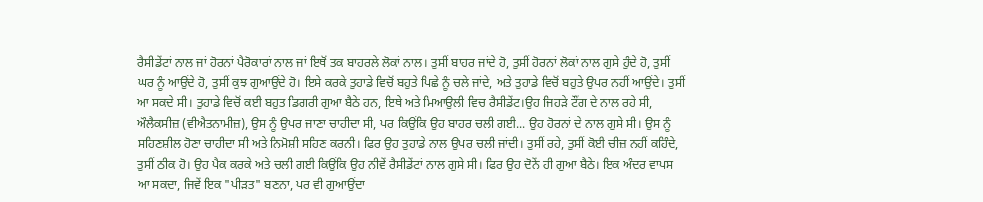ਰੈਸੀਡੇਂਟਾਂ ਨਾਲ ਜਾਂ ਹੋਰਨਾਂ ਪੈਰੋਕਾਰਾਂ ਨਾਲ ਜਾਂ ਇਥੋਂ ਤਕ ਬਾਹਰਲੇ ਲੋਕਾਂ ਨਾਲ। ਤੁਸੀਂ ਬਾਹਰ ਜਾਂਦੇ ਹੋ, ਤੁਸੀਂ ਹੋਰਨਾਂ ਲੋਕਾਂ ਨਾਲ ਗੁਸੇ ਹੁੰਦੇ ਹੋ, ਤੁਸੀਂ ਘਰ ਨੂੰ ਆਉਂਦੇ ਹੋ, ਤੁਸੀਂ ਕੁਝ ਗੁਆਉਂਦੇ ਹੋ। ਇਸੇ ਕਰਕੇ ਤੁਹਾਡੇ ਵਿਚੋਂ ਬਹੁਤੇ ਪਿਛੇ ਨੂੰ ਚਲੇ ਜਾਂਦੇ, ਅਤੇ ਤੁਹਾਡੇ ਵਿਚੋਂ ਬਹੁਤੇ ਉਪਰ ਨਹੀਂ ਆਉਂਦੇ। ਤੁਸੀਂ ਆ ਸਕਦੇ ਸੀ। ਤੁਹਾਡੇ ਵਿਚੋਂ ਕਈ ਬਹੁਤ ਡਿਗਰੀ ਗੁਆ ਬੈਠੇ ਹਨ, ਇਥੇ ਅਤੇ ਮਿਆਉਲੀ ਵਿਚ ਰੈਸੀਡੇਂਟ।ਉਹ ਜਿਹੜੇ ਟੌਂਗ ਦੇ ਨਾਲ ਰਹੇ ਸੀ, ਔਲੈਕਸੀਜ਼ (ਵੀਐਤਨਾਮੀਜ਼), ਉਸ ਨੂੰ ਉਪਰ ਜਾਣਾ ਚਾਹੀਦਾ ਸੀ, ਪਰ ਕਿਉਂਕਿ ਉਹ ਬਾਹਰ ਚਲੀ ਗਈ... ਉਹ ਹੋਰਨਾਂ ਦੇ ਨਾਲ ਗੁਸੇ ਸੀ। ਉਸ ਨੂੰ ਸਹਿਣਸ਼ੀਲ ਹੋਣਾ ਚਾਹੀਦਾ ਸੀ ਅਤੇ ਨਿਮੋਸ਼ੀ ਸਹਿਣ ਕਰਨੀ। ਫਿਰ ਉਹ ਤੁਹਾਡੇ ਨਾਲ ਉਪਰ ਚਲੀ ਜਾਂਦੀ। ਤੁਸੀਂ ਰਹੇ, ਤੁਸੀਂ ਕੋਈ ਚੀਜ਼ ਨਹੀਂ ਕਹਿੰਦੇ, ਤੁਸੀਂ ਠੀਕ ਹੋ। ਉਹ ਪੈਕ ਕਰਕੇ ਅਤੇ ਚਲੀ ਗਈ ਕਿਉਂਕਿ ਉਹ ਨੀਵੇਂ ਰੈਸੀਡੇਂਟਾਂ ਨਾਲ ਗੁਸੇ ਸੀ। ਫਿਰ ਉਹ ਦੋਨੇਂ ਹੀ ਗੁਆ ਬੈਠੇ। ਇਕ ਅੰਦਰ ਵਾਪਸ ਆ ਸਕਦਾ, ਜਿਵੇਂ ਇਕ "ਪੀੜਤ" ਬਣਨਾ, ਪਰ ਵੀ ਗੁਆਉਂਦਾ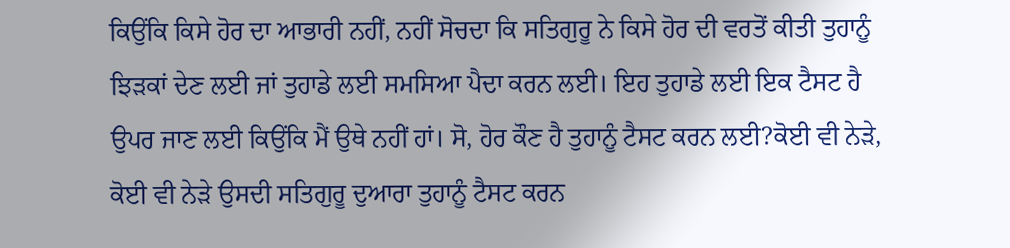ਕਿਉਂਕਿ ਕਿਸੇ ਹੋਰ ਦਾ ਆਭਾਰੀ ਨਹੀਂ, ਨਹੀਂ ਸੋਚਦਾ ਕਿ ਸਤਿਗੁਰੂ ਨੇ ਕਿਸੇ ਹੋਰ ਦੀ ਵਰਤੋਂ ਕੀਤੀ ਤੁਹਾਨੂੰ ਝਿੜਕਾਂ ਦੇਣ ਲਈ ਜਾਂ ਤੁਹਾਡੇ ਲਈ ਸਮਸਿਆ ਪੈਦਾ ਕਰਨ ਲਈ। ਇਹ ਤੁਹਾਡੇ ਲਈ ਇਕ ਟੈਸਟ ਹੈ ਉਪਰ ਜਾਣ ਲਈ ਕਿਉਂਕਿ ਮੈਂ ਉਥੇ ਨਹੀਂ ਹਾਂ। ਸੋ, ਹੋਰ ਕੌਣ ਹੈ ਤੁਹਾਨੂੰ ਟੈਸਟ ਕਰਨ ਲਈ?ਕੋਈ ਵੀ ਨੇੜੇ, ਕੋਈ ਵੀ ਨੇੜੇ ਉਸਦੀ ਸਤਿਗੁਰੂ ਦੁਆਰਾ ਤੁਹਾਨੂੰ ਟੈਸਟ ਕਰਨ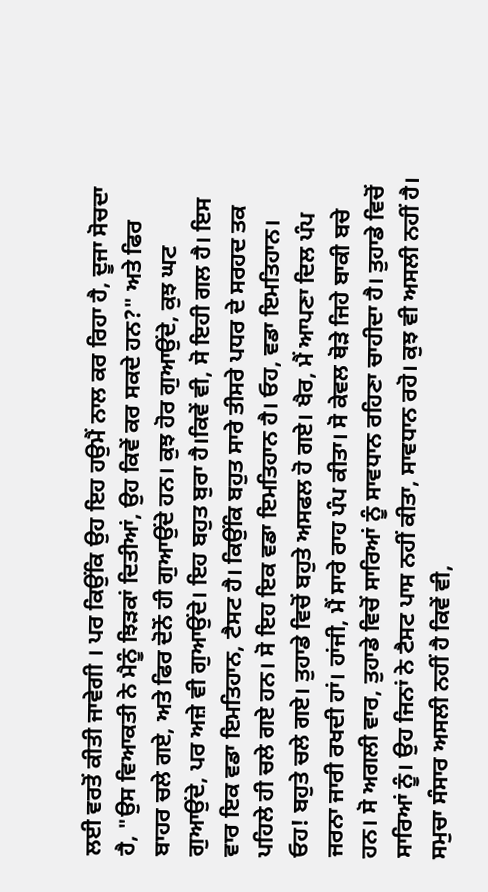ਲਈ ਵਰਤੋਂ ਕੀਤੀ ਜਾਵੇਗੀ । ਪਰ ਕਿਉਂਕਿ ਉਹ ਇਹ ਹਉਮੈਂ ਨਾਲ ਕਰ ਰਿਹਾ ਹੈ, ਦੂਜਾ ਸੋਚਦਾ ਹੈ, "ਉਸ ਵਿਆਕਤੀ ਨੇ ਮੈਨੂੰ ਝਿੜਕਾਂ ਦਿਤੀਆਂ, ਉਹ ਕਿਵੇਂ ਕਰ ਸਕਦੇ ਹਨ?" ਅਤੇ ਫਿਰ ਬਾਹਰ ਚਲੇ ਗਏ, ਅਤੇ ਫਿਰ ਦੋਨੋਂ ਹੀ ਗੁਆਉਂਦੇ ਹਨ। ਕੁਝ ਹੋਰ ਗੁਆਉਂਦੇ, ਕੁਝ ਘਟ ਗੁਆਉਂਦੇ, ਪਰ ਅਜ਼ੇ ਵੀ ਗੁਆਉਂਦੇ। ਇਹ ਬਹੁਤ ਬੁਰਾ ਹੈ।ਕਿਵੇਂ ਵੀ, ਸੋ ਇਹੀ ਗਲ ਹੈ। ਇਸ ਵਾਰ ਇਕ ਵਡਾ ਇਮਤਿਹਾਨ, ਟੈਸਟ ਹੈ। ਕਿਉਂਕਿ ਬਹੁਤ ਸਾਰੇ ਤੀਸਰੇ ਪਧਰ ਦੇ ਸਰਹਦ ਤਕ ਪਹਿਲੇ ਹੀ ਚਲੇ ਗਏ ਹਨ। ਸੋ ਇਹ ਇਕ ਵਡਾ ਇਮਤਿਹਾਨ ਹੈ। ਓਹ, ਵਡਾ ਇਮਤਿਹਾਨ। ਓਹ! ਬਹੁਤੇ ਚਲੇ ਗਏ। ਤੁਹਾਡੇ ਵਿਚੋਂ ਬਹੁਤੇ ਅਸਫਲ ਹੋ ਗਏ। ਖੈਰ, ਮੈਂ ਆਪਣਾ ਦਿਲ ਪੰਪ ਜਰਨਾ ਜਾਰੀ ਰਖਦੀ ਹਾਂ। ਹਾਂਜੀ, ਮੈਂ ਸਾਰੇ ਰਾਹ ਪੰਪ ਕੀਤਾ। ਸੋ ਕੇਵਲ ਥੋੜੇ ਜਿਹੇ ਬਾਕੀ ਬਚੇ ਹਨ। ਸੋ ਅਗਲੀ ਵਾਰ, ਤੁਹਾਡੇ ਵਿਚੋਂ ਸਾਰਿਆਂ ਨੂੰ ਸਾਵਧਾਨ ਰਹਿਣਾ ਚਾਹੀਦਾ ਹੈ। ਤੁਹਾਡੇ ਵਿਚੋਂ ਸਾਰਿਆਂ ਨੂੰ। ਉਹ ਜਿਨਾਂ ਨੇ ਟੈਸਟ ਪਾਸ ਨਹੀਂ ਕੀਤਾ, ਸਾਵਧਾਨ ਰਹੋ। ਕੁਝ ਵੀ ਅਸਲੀ ਨਹੀਂ ਹੈ। ਸਮੁਚਾ ਸੰਸਾਰ ਅਸਲੀ ਨਹੀਂ ਹੈ ਕਿਵੇਂ ਵੀ,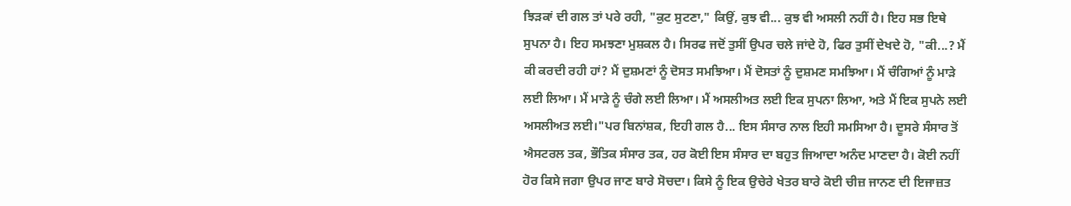ਝਿੜਕਾਂ ਦੀ ਗਲ ਤਾਂ ਪਰੇ ਰਹੀ, "ਕੁਟ ਸੁਟਣਾ," ਕਿਉਂ, ਕੁਝ ਵੀ... ਕੁਝ ਵੀ ਅਸਲੀ ਨਹੀਂ ਹੈ। ਇਹ ਸਭ ਇਥੇ ਸੁਪਨਾ ਹੈ। ਇਹ ਸਮਝਣਾ ਮੁਸ਼ਕਲ ਹੈ। ਸਿਰਫ ਜਦੋਂ ਤੁਸੀਂ ਉਪਰ ਚਲੇ ਜਾਂਦੇ ਹੋ, ਫਿਰ ਤੁਸੀਂ ਦੇਖਦੇ ਹੋ, "ਕੀ...? ਮੈਂ ਕੀ ਕਰਦੀ ਰਹੀ ਹਾਂ? ਮੈਂ ਦੁਸ਼ਮਣਾਂ ਨੂੰ ਦੋਸਤ ਸਮਝਿਆ। ਮੈਂ ਦੋਸਤਾਂ ਨੂੰ ਦੁਸ਼ਮਣ ਸਮਝਿਆ। ਮੈਂ ਚੰਗਿਆਂ ਨੂੰ ਮਾੜੇ ਲਈ ਲਿਆ। ਮੈਂ ਮਾੜੇ ਨੂੰ ਚੰਗੇ ਲਈ ਲਿਆ। ਮੈਂ ਅਸਲੀਅਤ ਲਈ ਇਕ ਸੁਪਨਾ ਲਿਆ, ਅਤੇ ਮੈਂ ਇਕ ਸੁਪਨੇ ਲਈ ਅਸਲੀਅਤ ਲਈ।"ਪਰ ਬਿਨਾਂਸ਼ਕ, ਇਹੀ ਗਲ ਹੈ... ਇਸ ਸੰਸਾਰ ਨਾਲ ਇਹੀ ਸਮਸਿਆ ਹੈ। ਦੂਸਰੇ ਸੰਸਾਰ ਤੋਂ ਐਸਟਰਲ ਤਕ, ਭੌਤਿਕ ਸੰਸਾਰ ਤਕ, ਹਰ ਕੋਈ ਇਸ ਸੰਸਾਰ ਦਾ ਬਹੁਤ ਜਿਆਦਾ ਅਨੰਦ ਮਾਣਦਾ ਹੈ। ਕੋਈ ਨਹੀਂ ਹੋਰ ਕਿਸੇ ਜਗਾ ਉਪਰ ਜਾਣ ਬਾਰੇ ਸੋਚਦਾ। ਕਿਸੇ ਨੂੰ ਇਕ ਉਚੇਰੇ ਖੇਤਰ ਬਾਰੇ ਕੋਈ ਚੀਜ਼ ਜਾਨਣ ਦੀ ਇਜਾਜ਼ਤ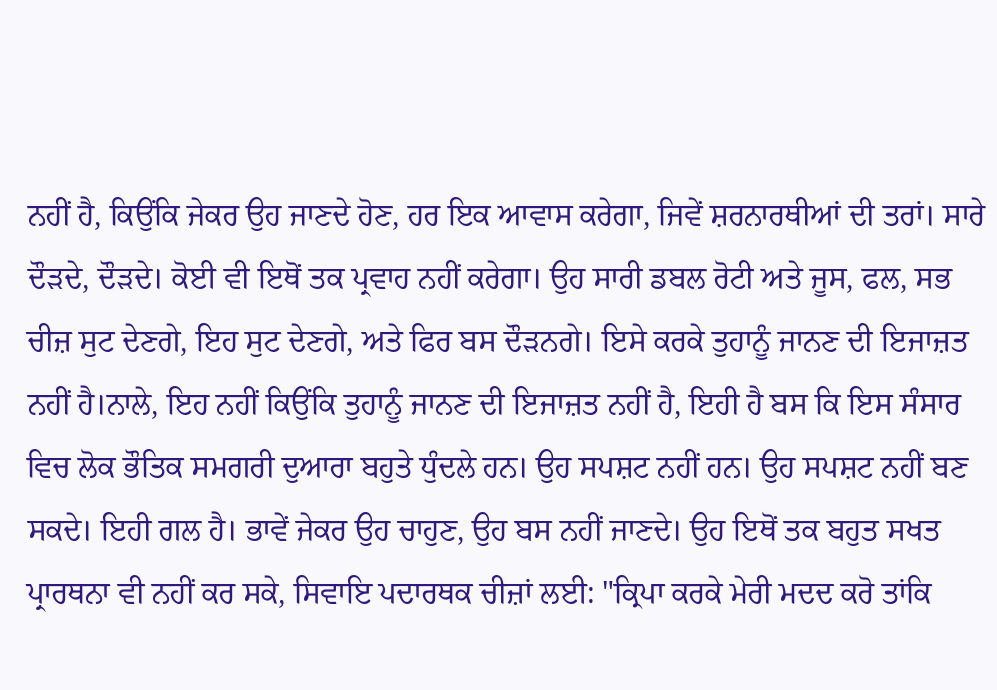ਨਹੀਂ ਹੈ, ਕਿਉਂਕਿ ਜੇਕਰ ਉਹ ਜਾਣਦੇ ਹੋਣ, ਹਰ ਇਕ ਆਵਾਸ ਕਰੇਗਾ, ਜਿਵੇਂ ਸ਼ਰਨਾਰਥੀਆਂ ਦੀ ਤਰਾਂ। ਸਾਰੇ ਦੌੜਦੇ, ਦੌੜਦੇ। ਕੋਈ ਵੀ ਇਥੋਂ ਤਕ ਪ੍ਰਵਾਹ ਨਹੀਂ ਕਰੇਗਾ। ਉਹ ਸਾਰੀ ਡਬਲ ਰੋਟੀ ਅਤੇ ਜੂਸ, ਫਲ, ਸਭ ਚੀਜ਼ ਸੁਟ ਦੇਣਗੇ, ਇਹ ਸੁਟ ਦੇਣਗੇ, ਅਤੇ ਫਿਰ ਬਸ ਦੌੜਨਗੇ। ਇਸੇ ਕਰਕੇ ਤੁਹਾਨੂੰ ਜਾਨਣ ਦੀ ਇਜਾਜ਼ਤ ਨਹੀਂ ਹੈ।ਨਾਲੇ, ਇਹ ਨਹੀਂ ਕਿਉਂਕਿ ਤੁਹਾਨੂੰ ਜਾਨਣ ਦੀ ਇਜਾਜ਼ਤ ਨਹੀਂ ਹੈ, ਇਹੀ ਹੈ ਬਸ ਕਿ ਇਸ ਸੰਸਾਰ ਵਿਚ ਲੋਕ ਭੌਤਿਕ ਸਮਗਰੀ ਦੁਆਰਾ ਬਹੁਤੇ ਧੁੰਦਲੇ ਹਨ। ਉਹ ਸਪਸ਼ਟ ਨਹੀਂ ਹਨ। ਉਹ ਸਪਸ਼ਟ ਨਹੀਂ ਬਣ ਸਕਦੇ। ਇਹੀ ਗਲ ਹੈ। ਭਾਵੇਂ ਜੇਕਰ ਉਹ ਚਾਹੁਣ, ਉਹ ਬਸ ਨਹੀਂ ਜਾਣਦੇ। ਉਹ ਇਥੋਂ ਤਕ ਬਹੁਤ ਸਖਤ ਪ੍ਰਾਰਥਨਾ ਵੀ ਨਹੀਂ ਕਰ ਸਕੇ, ਸਿਵਾਇ ਪਦਾਰਥਕ ਚੀਜ਼ਾਂ ਲਈ: "ਕ੍ਰਿਪਾ ਕਰਕੇ ਮੇਰੀ ਮਦਦ ਕਰੋ ਤਾਂਕਿ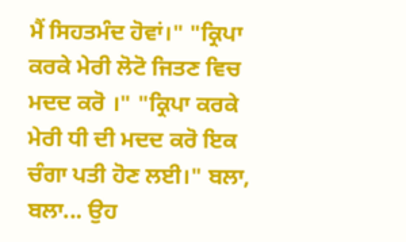ਮੈਂ ਸਿਹਤਮੰਦ ਹੋਵਾਂ।" "ਕ੍ਰਿਪਾ ਕਰਕੇ ਮੇਰੀ ਲੋਟੋ ਜਿਤਣ ਵਿਚ ਮਦਦ ਕਰੋ ।" "ਕ੍ਰਿਪਾ ਕਰਕੇ ਮੇਰੀ ਧੀ ਦੀ ਮਦਦ ਕਰੋ ਇਕ ਚੰਗਾ ਪਤੀ ਹੋਣ ਲਈ।" ਬਲਾ, ਬਲਾ... ਉਹ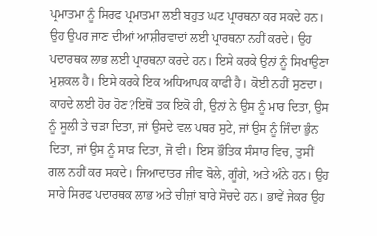ਪ੍ਰਮਾਤਮਾ ਨੂੰ ਸਿਰਫ ਪ੍ਰਮਾਤਮਾ ਲਈ ਬਹੁਤ ਘਟ ਪ੍ਰਾਰਥਨਾ ਕਰ ਸਕਦੇ ਹਨ। ਉਹ ਉਪਰ ਜਾਣ ਦੀਆਂ ਆਸ਼ੀਰਵਾਦਾਂ ਲਈ ਪ੍ਰਾਰਥਨਾ ਨਹੀਂ ਕਰਦੇ। ਉਹ ਪਦਾਰਥਕ ਲਾਭ ਲਈ ਪ੍ਰਾਰਥਨਾ ਕਰਦੇ ਹਨ। ਇਸੇ ਕਰਕੇ ਉਨਾਂ ਨੂੰ ਸਿਖਾਉਣਾ ਮੁਸ਼ਕਲ ਹੈ। ਇਸੇ ਕਰਕੇ ਇਕ ਅਧਿਆਪਕ ਕਾਫੀ ਹੈ। ਕੋਈ ਨਹੀਂ ਸੁਣਦਾ। ਕਾਹਦੇ ਲਈ ਹੋਰ ਹੋਣ?ਇਥੋਂ ਤਕ ਇਕੋ ਹੀ, ਉਨਾਂ ਨੇ ਉਸ ਨੂੰ ਮਾਰ ਦਿਤਾ, ਉਸ ਨੂੰ ਸੂਲੀ ਤੇ ਚੜਾ ਦਿਤਾ, ਜਾਂ ਉਸਦੇ ਵਲ ਪਥਰ ਸੁਟੇ, ਜਾਂ ਉਸ ਨੂੰ ਜਿੰਦਾ ਭੁੰਨ ਦਿਤਾ, ਜਾਂ ਉਸ ਨੂੰ ਸਾੜ ਦਿਤਾ, ਜੋ ਵੀ। ਇਸ ਭੌਤਿਕ ਸੰਸਾਰ ਵਿਚ, ਤੁਸੀਂ ਗਲ ਨਹੀਂ ਕਰ ਸਕਦੇ। ਜਿਆਦਾਤਰ ਜੀਵ ਬੋਲੇ, ਗੂੰਗੇ, ਅਤੇ ਅੰਨੇ ਹਨ। ਉਹ ਸਾਰੇ ਸਿਰਫ ਪਦਾਰਥਕ ਲਾਭ ਅਤੇ ਚੀਜ਼ਾਂ ਬਾਰੇ ਸੋਚਦੇ ਹਨ। ਭਾਵੇਂ ਜੇਕਰ ਉਹ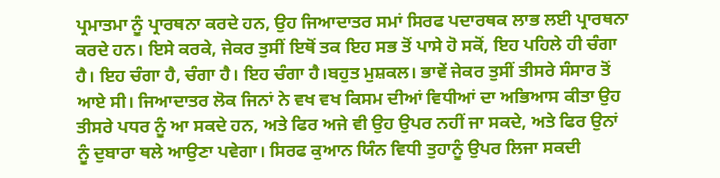ਪ੍ਰਮਾਤਮਾ ਨੂੰ ਪ੍ਰਾਰਥਨਾ ਕਰਦੇ ਹਨ, ਉਹ ਜਿਆਦਾਤਰ ਸਮਾਂ ਸਿਰਫ ਪਦਾਰਥਕ ਲਾਭ ਲਈ ਪ੍ਰਾਰਥਨਾ ਕਰਦੇ ਹਨ। ਇਸੇ ਕਰਕੇ, ਜੇਕਰ ਤੁਸੀਂ ਇਥੋਂ ਤਕ ਇਹ ਸਭ ਤੋਂ ਪਾਸੇ ਹੋ ਸਕੋਂ, ਇਹ ਪਹਿਲੇ ਹੀ ਚੰਗਾ ਹੈ। ਇਹ ਚੰਗਾ ਹੈ, ਚੰਗਾ ਹੈ। ਇਹ ਚੰਗਾ ਹੈ।ਬਹੁਤ ਮੁਸ਼ਕਲ। ਭਾਵੇਂ ਜੇਕਰ ਤੁਸੀਂ ਤੀਸਰੇ ਸੰਸਾਰ ਤੋਂ ਆਏ ਸੀ। ਜਿਆਦਾਤਰ ਲੋਕ ਜਿਨਾਂ ਨੇ ਵਖ ਵਖ ਕਿਸਮ ਦੀਆਂ ਵਿਧੀਆਂ ਦਾ ਅਭਿਆਸ ਕੀਤਾ ਉਹ ਤੀਸਰੇ ਪਧਰ ਨੂੰ ਆ ਸਕਦੇ ਹਨ, ਅਤੇ ਫਿਰ ਅਜੇ ਵੀ ਉਹ ਉਪਰ ਨਹੀਂ ਜਾ ਸਕਦੇ, ਅਤੇ ਫਿਰ ਉਨਾਂ ਨੂੰ ਦੁਬਾਰਾ ਥਲੇ ਆਉਣਾ ਪਵੇਗਾ। ਸਿਰਫ ਕੁਆਨ ਯਿੰਨ ਵਿਧੀ ਤੁਹਾਨੂੰ ਉਪਰ ਲਿਜਾ ਸਕਦੀ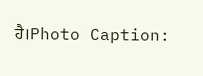ਹੈ।Photo Caption: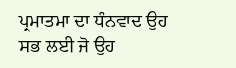ਪ੍ਰਮਾਤਮਾ ਦਾ ਧੰਨਵਾਦ ਉਹ ਸਭ ਲਈ ਜੋ ਉਹ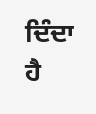ਦਿੰਦਾ ਹੈ